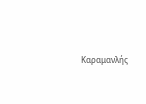Καραμανλής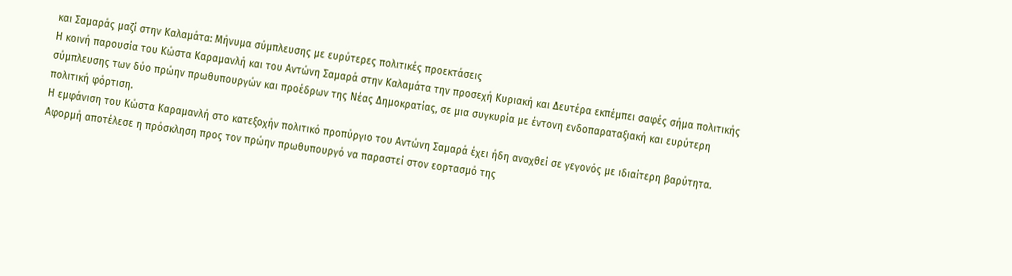και Σαμαράς μαζί στην Καλαμάτα: Μήνυμα σύμπλευσης με ευρύτερες πολιτικές προεκτάσεις
Η κοινή παρουσία του Κώστα Καραμανλή και του Αντώνη Σαμαρά στην Καλαμάτα την προσεχή Κυριακή και Δευτέρα εκπέμπει σαφές σήμα πολιτικής σύμπλευσης των δύο πρώην πρωθυπουργών και προέδρων της Νέας Δημοκρατίας, σε μια συγκυρία με έντονη ενδοπαραταξιακή και ευρύτερη πολιτική φόρτιση.
Η εμφάνιση του Κώστα Καραμανλή στο κατεξοχήν πολιτικό προπύργιο του Αντώνη Σαμαρά έχει ήδη αναχθεί σε γεγονός με ιδιαίτερη βαρύτητα. Αφορμή αποτέλεσε η πρόσκληση προς τον πρώην πρωθυπουργό να παραστεί στον εορτασμό της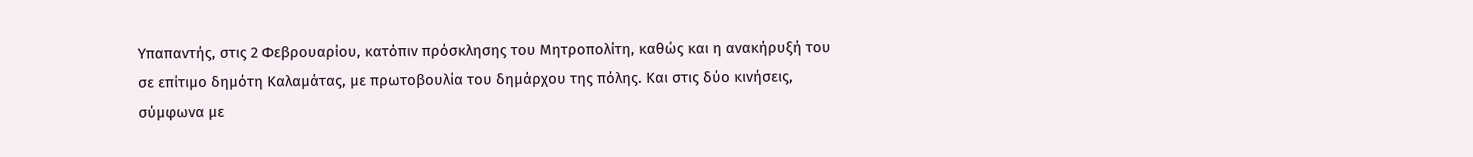Υπαπαντής, στις 2 Φεβρουαρίου, κατόπιν πρόσκλησης του Μητροπολίτη, καθώς και η ανακήρυξή του σε επίτιμο δημότη Καλαμάτας, με πρωτοβουλία του δημάρχου της πόλης. Και στις δύο κινήσεις, σύμφωνα με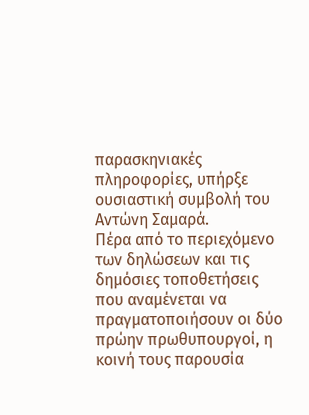παρασκηνιακές πληροφορίες, υπήρξε ουσιαστική συμβολή του Αντώνη Σαμαρά.
Πέρα από το περιεχόμενο των δηλώσεων και τις δημόσιες τοποθετήσεις που αναμένεται να πραγματοποιήσουν οι δύο πρώην πρωθυπουργοί, η κοινή τους παρουσία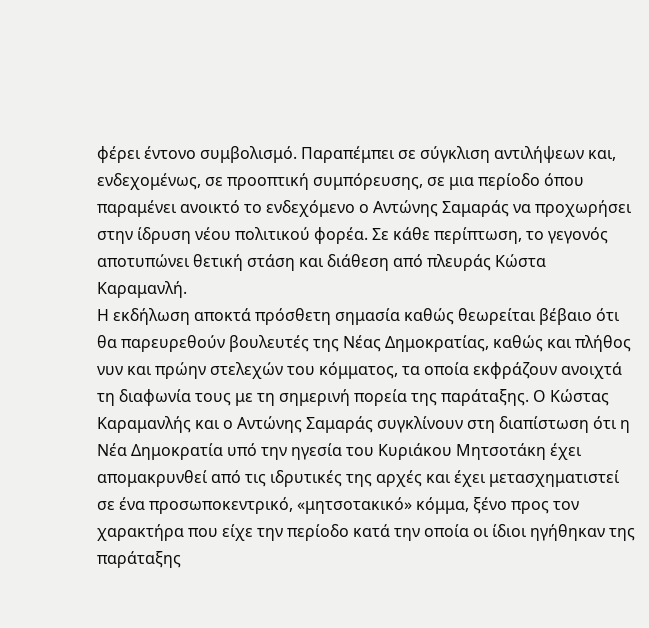φέρει έντονο συμβολισμό. Παραπέμπει σε σύγκλιση αντιλήψεων και, ενδεχομένως, σε προοπτική συμπόρευσης, σε μια περίοδο όπου παραμένει ανοικτό το ενδεχόμενο ο Αντώνης Σαμαράς να προχωρήσει στην ίδρυση νέου πολιτικού φορέα. Σε κάθε περίπτωση, το γεγονός αποτυπώνει θετική στάση και διάθεση από πλευράς Κώστα Καραμανλή.
Η εκδήλωση αποκτά πρόσθετη σημασία καθώς θεωρείται βέβαιο ότι θα παρευρεθούν βουλευτές της Νέας Δημοκρατίας, καθώς και πλήθος νυν και πρώην στελεχών του κόμματος, τα οποία εκφράζουν ανοιχτά τη διαφωνία τους με τη σημερινή πορεία της παράταξης. Ο Κώστας Καραμανλής και ο Αντώνης Σαμαράς συγκλίνουν στη διαπίστωση ότι η Νέα Δημοκρατία υπό την ηγεσία του Κυριάκου Μητσοτάκη έχει απομακρυνθεί από τις ιδρυτικές της αρχές και έχει μετασχηματιστεί σε ένα προσωποκεντρικό, «μητσοτακικό» κόμμα, ξένο προς τον χαρακτήρα που είχε την περίοδο κατά την οποία οι ίδιοι ηγήθηκαν της παράταξης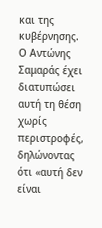και της κυβέρνησης. Ο Αντώνης Σαμαράς έχει διατυπώσει αυτή τη θέση χωρίς περιστροφές, δηλώνοντας ότι «αυτή δεν είναι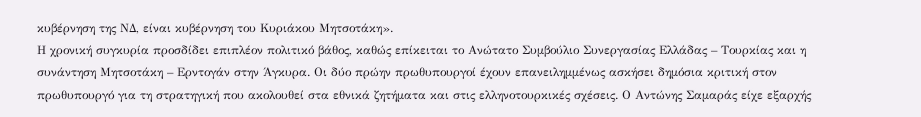κυβέρνηση της ΝΔ, είναι κυβέρνηση του Κυριάκου Μητσοτάκη».
Η χρονική συγκυρία προσδίδει επιπλέον πολιτικό βάθος, καθώς επίκειται το Ανώτατο Συμβούλιο Συνεργασίας Ελλάδας – Τουρκίας και η συνάντηση Μητσοτάκη – Ερντογάν στην Άγκυρα. Οι δύο πρώην πρωθυπουργοί έχουν επανειλημμένως ασκήσει δημόσια κριτική στον πρωθυπουργό για τη στρατηγική που ακολουθεί στα εθνικά ζητήματα και στις ελληνοτουρκικές σχέσεις. Ο Αντώνης Σαμαράς είχε εξαρχής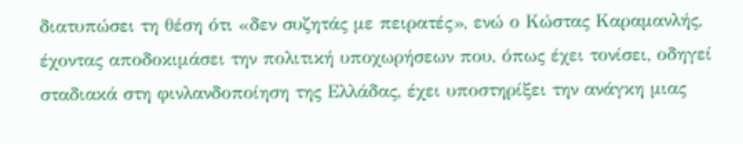διατυπώσει τη θέση ότι «δεν συζητάς με πειρατές», ενώ ο Κώστας Καραμανλής, έχοντας αποδοκιμάσει την πολιτική υποχωρήσεων που, όπως έχει τονίσει, οδηγεί σταδιακά στη φινλανδοποίηση της Ελλάδας, έχει υποστηρίξει την ανάγκη μιας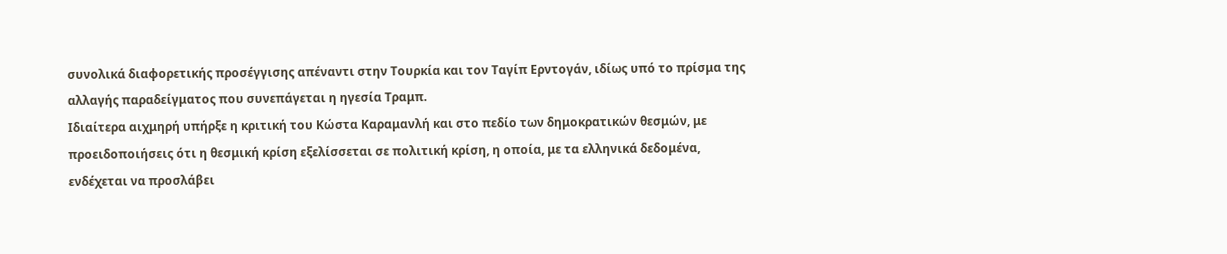συνολικά διαφορετικής προσέγγισης απέναντι στην Τουρκία και τον Ταγίπ Ερντογάν, ιδίως υπό το πρίσμα της αλλαγής παραδείγματος που συνεπάγεται η ηγεσία Τραμπ.
Ιδιαίτερα αιχμηρή υπήρξε η κριτική του Κώστα Καραμανλή και στο πεδίο των δημοκρατικών θεσμών, με προειδοποιήσεις ότι η θεσμική κρίση εξελίσσεται σε πολιτική κρίση, η οποία, με τα ελληνικά δεδομένα, ενδέχεται να προσλάβει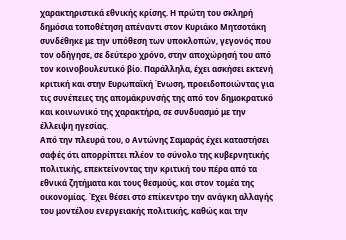χαρακτηριστικά εθνικής κρίσης. Η πρώτη του σκληρή δημόσια τοποθέτηση απέναντι στον Κυριάκο Μητσοτάκη συνδέθηκε με την υπόθεση των υποκλοπών, γεγονός που τον οδήγησε, σε δεύτερο χρόνο, στην αποχώρησή του από τον κοινοβουλευτικό βίο. Παράλληλα, έχει ασκήσει εκτενή κριτική και στην Ευρωπαϊκή Ένωση, προειδοποιώντας για τις συνέπειες της απομάκρυνσής της από τον δημοκρατικό και κοινωνικό της χαρακτήρα, σε συνδυασμό με την έλλειψη ηγεσίας.
Από την πλευρά του, ο Αντώνης Σαμαράς έχει καταστήσει σαφές ότι απορρίπτει πλέον το σύνολο της κυβερνητικής πολιτικής, επεκτείνοντας την κριτική του πέρα από τα εθνικά ζητήματα και τους θεσμούς, και στον τομέα της οικονομίας. Έχει θέσει στο επίκεντρο την ανάγκη αλλαγής του μοντέλου ενεργειακής πολιτικής, καθώς και την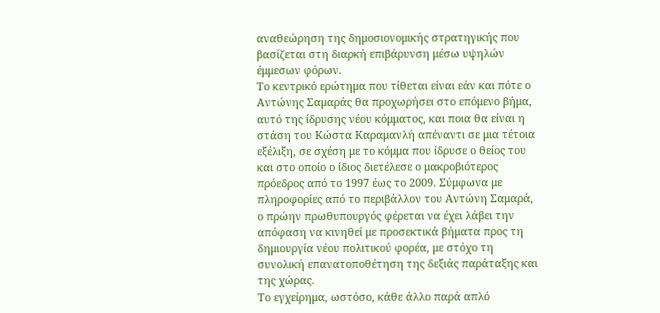αναθεώρηση της δημοσιονομικής στρατηγικής που βασίζεται στη διαρκή επιβάρυνση μέσω υψηλών έμμεσων φόρων.
Το κεντρικό ερώτημα που τίθεται είναι εάν και πότε ο Αντώνης Σαμαράς θα προχωρήσει στο επόμενο βήμα, αυτό της ίδρυσης νέου κόμματος, και ποια θα είναι η στάση του Κώστα Καραμανλή απέναντι σε μια τέτοια εξέλιξη, σε σχέση με το κόμμα που ίδρυσε ο θείος του και στο οποίο ο ίδιος διετέλεσε ο μακροβιότερος πρόεδρος από το 1997 έως το 2009. Σύμφωνα με πληροφορίες από το περιβάλλον του Αντώνη Σαμαρά, ο πρώην πρωθυπουργός φέρεται να έχει λάβει την απόφαση να κινηθεί με προσεκτικά βήματα προς τη δημιουργία νέου πολιτικού φορέα, με στόχο τη συνολική επανατοποθέτηση της δεξιάς παράταξης και της χώρας.
Το εγχείρημα, ωστόσο, κάθε άλλο παρά απλό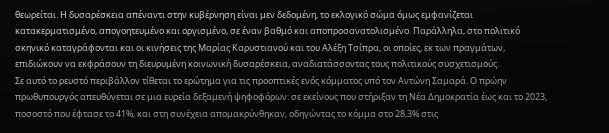θεωρείται. Η δυσαρέσκεια απέναντι στην κυβέρνηση είναι μεν δεδομένη, το εκλογικό σώμα όμως εμφανίζεται κατακερματισμένο, απογοητευμένο και οργισμένο, σε έναν βαθμό και αποπροσανατολισμένο. Παράλληλα, στο πολιτικό σκηνικό καταγράφονται και οι κινήσεις της Μαρίας Καρυστιανού και του Αλέξη Τσίπρα, οι οποίες, εκ των πραγμάτων, επιδιώκουν να εκφράσουν τη διευρυμένη κοινωνική δυσαρέσκεια, αναδιατάσσοντας τους πολιτικούς συσχετισμούς.
Σε αυτό το ρευστό περιβάλλον τίθεται το ερώτημα για τις προοπτικές ενός κόμματος υπό τον Αντώνη Σαμαρά. Ο πρώην πρωθυπουργός απευθύνεται σε μια ευρεία δεξαμενή ψηφοφόρων: σε εκείνους που στήριξαν τη Νέα Δημοκρατία έως και το 2023, ποσοστό που έφτασε το 41%, και στη συνέχεια απομακρύνθηκαν, οδηγώντας το κόμμα στο 28,3% στις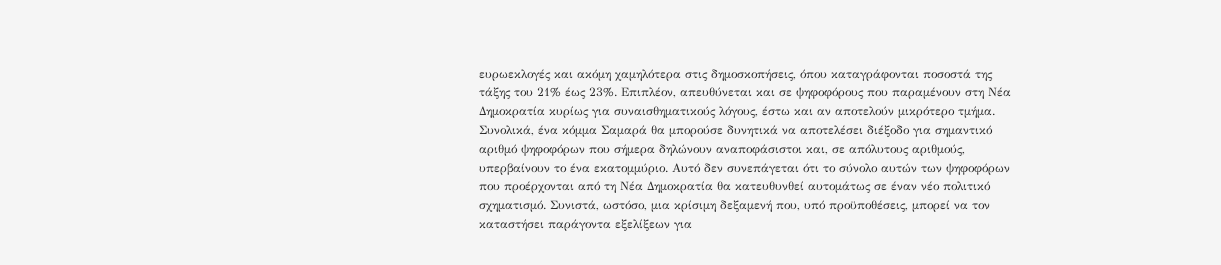ευρωεκλογές και ακόμη χαμηλότερα στις δημοσκοπήσεις, όπου καταγράφονται ποσοστά της τάξης του 21% έως 23%. Επιπλέον, απευθύνεται και σε ψηφοφόρους που παραμένουν στη Νέα Δημοκρατία κυρίως για συναισθηματικούς λόγους, έστω και αν αποτελούν μικρότερο τμήμα.
Συνολικά, ένα κόμμα Σαμαρά θα μπορούσε δυνητικά να αποτελέσει διέξοδο για σημαντικό αριθμό ψηφοφόρων που σήμερα δηλώνουν αναποφάσιστοι και, σε απόλυτους αριθμούς, υπερβαίνουν το ένα εκατομμύριο. Αυτό δεν συνεπάγεται ότι το σύνολο αυτών των ψηφοφόρων που προέρχονται από τη Νέα Δημοκρατία θα κατευθυνθεί αυτομάτως σε έναν νέο πολιτικό σχηματισμό. Συνιστά, ωστόσο, μια κρίσιμη δεξαμενή που, υπό προϋποθέσεις, μπορεί να τον καταστήσει παράγοντα εξελίξεων για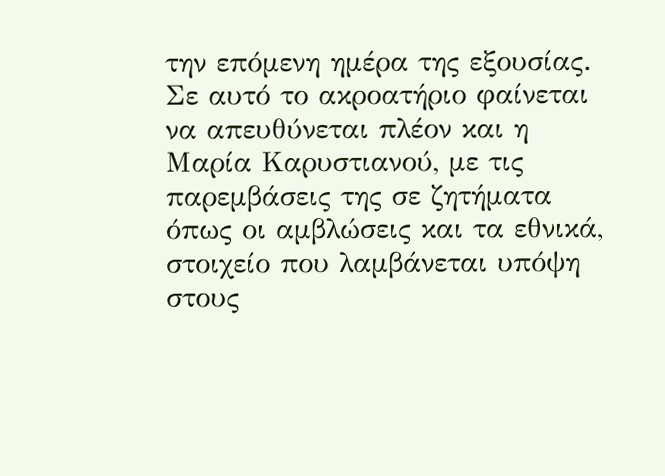την επόμενη ημέρα της εξουσίας. Σε αυτό το ακροατήριο φαίνεται να απευθύνεται πλέον και η Μαρία Καρυστιανού, με τις παρεμβάσεις της σε ζητήματα όπως οι αμβλώσεις και τα εθνικά, στοιχείο που λαμβάνεται υπόψη στους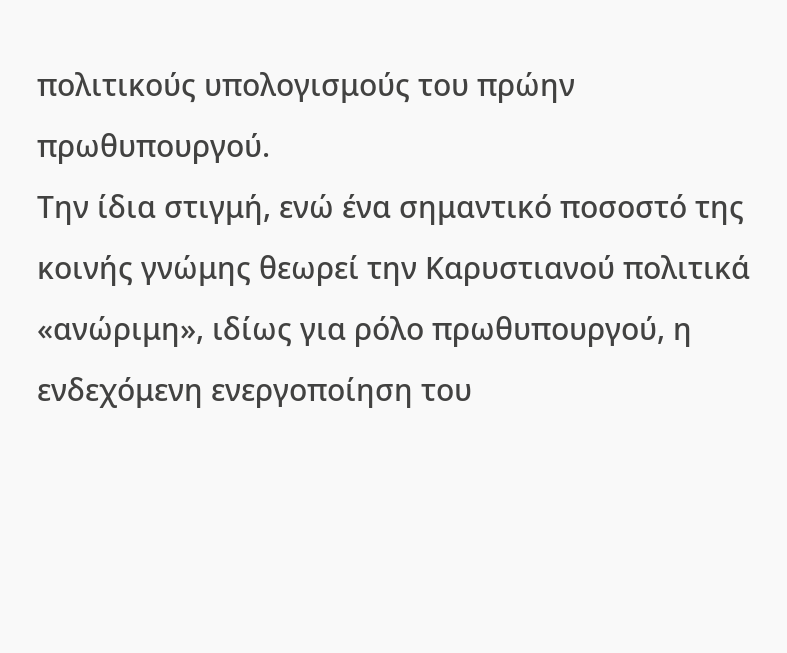πολιτικούς υπολογισμούς του πρώην πρωθυπουργού.
Την ίδια στιγμή, ενώ ένα σημαντικό ποσοστό της κοινής γνώμης θεωρεί την Καρυστιανού πολιτικά «ανώριμη», ιδίως για ρόλο πρωθυπουργού, η ενδεχόμενη ενεργοποίηση του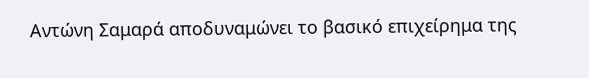Αντώνη Σαμαρά αποδυναμώνει το βασικό επιχείρημα της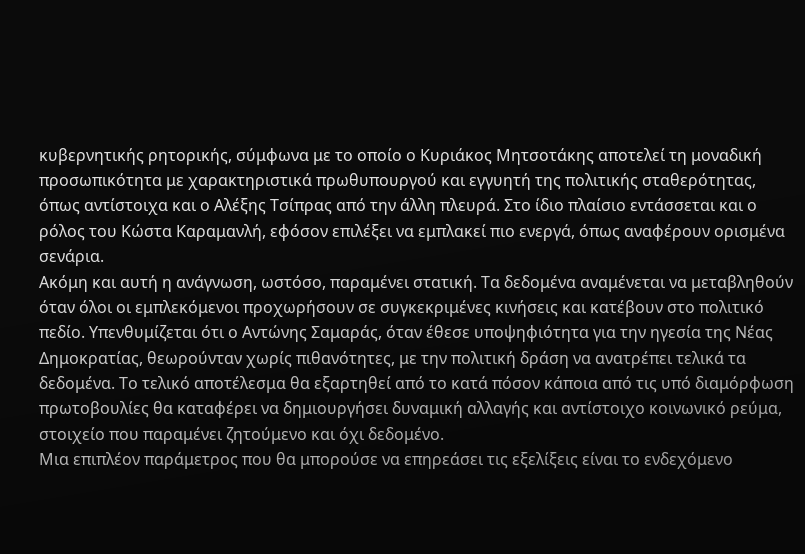κυβερνητικής ρητορικής, σύμφωνα με το οποίο ο Κυριάκος Μητσοτάκης αποτελεί τη μοναδική προσωπικότητα με χαρακτηριστικά πρωθυπουργού και εγγυητή της πολιτικής σταθερότητας, όπως αντίστοιχα και ο Αλέξης Τσίπρας από την άλλη πλευρά. Στο ίδιο πλαίσιο εντάσσεται και ο ρόλος του Κώστα Καραμανλή, εφόσον επιλέξει να εμπλακεί πιο ενεργά, όπως αναφέρουν ορισμένα σενάρια.
Ακόμη και αυτή η ανάγνωση, ωστόσο, παραμένει στατική. Τα δεδομένα αναμένεται να μεταβληθούν όταν όλοι οι εμπλεκόμενοι προχωρήσουν σε συγκεκριμένες κινήσεις και κατέβουν στο πολιτικό πεδίο. Υπενθυμίζεται ότι ο Αντώνης Σαμαράς, όταν έθεσε υποψηφιότητα για την ηγεσία της Νέας Δημοκρατίας, θεωρούνταν χωρίς πιθανότητες, με την πολιτική δράση να ανατρέπει τελικά τα δεδομένα. Το τελικό αποτέλεσμα θα εξαρτηθεί από το κατά πόσον κάποια από τις υπό διαμόρφωση πρωτοβουλίες θα καταφέρει να δημιουργήσει δυναμική αλλαγής και αντίστοιχο κοινωνικό ρεύμα, στοιχείο που παραμένει ζητούμενο και όχι δεδομένο.
Μια επιπλέον παράμετρος που θα μπορούσε να επηρεάσει τις εξελίξεις είναι το ενδεχόμενο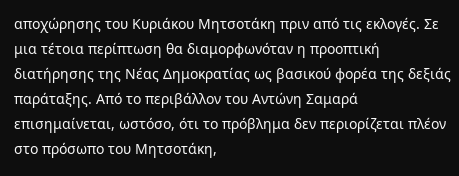αποχώρησης του Κυριάκου Μητσοτάκη πριν από τις εκλογές. Σε μια τέτοια περίπτωση θα διαμορφωνόταν η προοπτική διατήρησης της Νέας Δημοκρατίας ως βασικού φορέα της δεξιάς παράταξης. Από το περιβάλλον του Αντώνη Σαμαρά επισημαίνεται, ωστόσο, ότι το πρόβλημα δεν περιορίζεται πλέον στο πρόσωπο του Μητσοτάκη,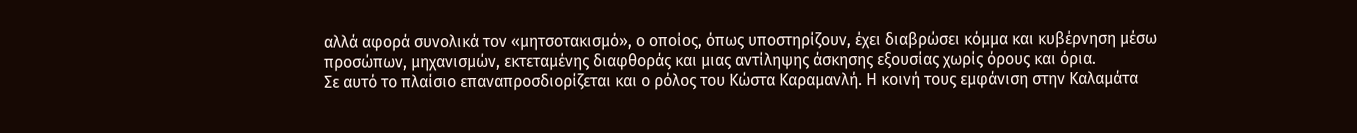αλλά αφορά συνολικά τον «μητσοτακισμό», ο οποίος, όπως υποστηρίζουν, έχει διαβρώσει κόμμα και κυβέρνηση μέσω προσώπων, μηχανισμών, εκτεταμένης διαφθοράς και μιας αντίληψης άσκησης εξουσίας χωρίς όρους και όρια.
Σε αυτό το πλαίσιο επαναπροσδιορίζεται και ο ρόλος του Κώστα Καραμανλή. Η κοινή τους εμφάνιση στην Καλαμάτα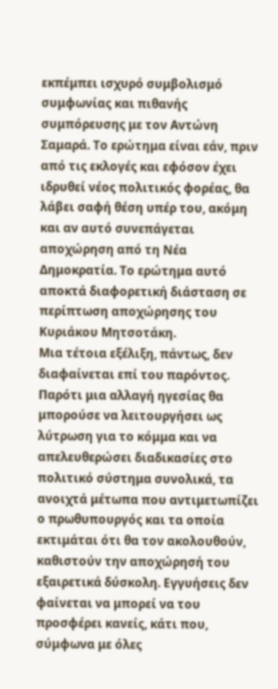εκπέμπει ισχυρό συμβολισμό συμφωνίας και πιθανής συμπόρευσης με τον Αντώνη Σαμαρά. Το ερώτημα είναι εάν, πριν από τις εκλογές και εφόσον έχει ιδρυθεί νέος πολιτικός φορέας, θα λάβει σαφή θέση υπέρ του, ακόμη και αν αυτό συνεπάγεται αποχώρηση από τη Νέα Δημοκρατία. Το ερώτημα αυτό αποκτά διαφορετική διάσταση σε περίπτωση αποχώρησης του Κυριάκου Μητσοτάκη.
Μια τέτοια εξέλιξη, πάντως, δεν διαφαίνεται επί του παρόντος. Παρότι μια αλλαγή ηγεσίας θα μπορούσε να λειτουργήσει ως λύτρωση για το κόμμα και να απελευθερώσει διαδικασίες στο πολιτικό σύστημα συνολικά, τα ανοιχτά μέτωπα που αντιμετωπίζει ο πρωθυπουργός και τα οποία εκτιμάται ότι θα τον ακολουθούν, καθιστούν την αποχώρησή του εξαιρετικά δύσκολη. Εγγυήσεις δεν φαίνεται να μπορεί να του προσφέρει κανείς, κάτι που, σύμφωνα με όλες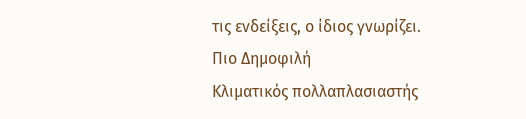τις ενδείξεις, ο ίδιος γνωρίζει.
Πιο Δημοφιλή
Κλιματικός πολλαπλασιαστής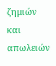ζημιών και απωλειών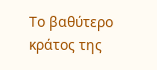Το βαθύτερο κράτος της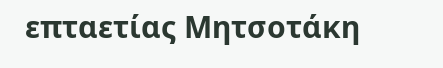επταετίας Μητσοτάκη